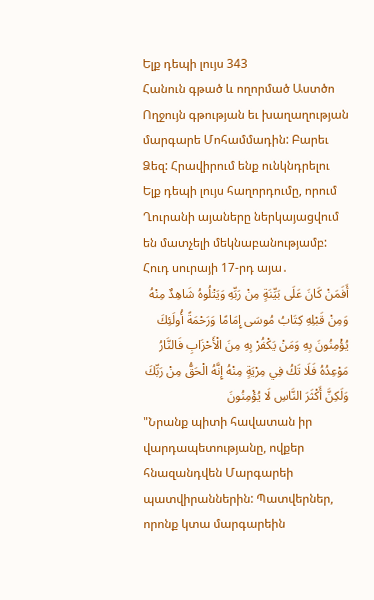Ելք դեպի լույս 343
Հանուն գթած և ողորմած Աստծո Ողջույն գթության եւ խաղաղության մարգարե Մոհամմադին: Բարեւ Ձեզ: Հրավիրում ենք ունկնդրելու Ելք դեպի լույս հաղորդումը, որում Ղուրանի այաները ներկայացվում են մատչելի մեկնաբանությամբ:
Հուդ սուրայի 17-րդ այա․
أَفَمَنْ كَانَ عَلَى بَيِّنَةٍ مِنْ رَبِّهِ وَيَتْلُوهُ شَاهِدٌ مِنْهُ وَمِنْ قَبْلِهِ كِتَابُ مُوسَى إِمَامًا وَرَحْمَةً أُولَئِكَ يُؤْمِنُونَ بِهِ وَمَنْ يَكْفُرْ بِهِ مِنَ الْأَحْزَابِ فَالنَّارُ مَوْعِدُهُ فَلَا تَكُ فِي مِرْيَةٍ مِنْهُ إِنَّهُ الْحَقُّ مِنْ رَبِّكَ وَلَكِنَّ أَكْثَرَ النَّاسِ لَا يُؤْمِنُونَ
"Նրանք պիտի հավատան իր վարդապետությանը, ովքեր հնազանդվեն Մարգարեի պատվիրաններին: Պատվերներ, որոնք կտա մարգարեին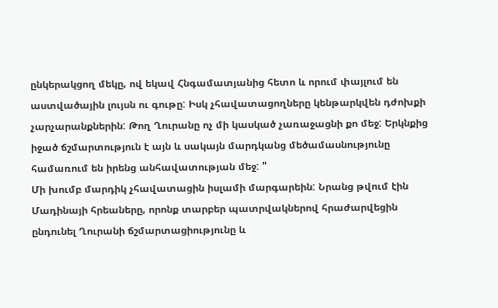ընկերակցող մեկը, ով եկավ Հնգամատյանից հետո և որում փայլում են աստվածային լույսն ու գութը: Իսկ չհավատացողները կենթարկվեն դժոխքի չարչարանքներին: Թող Ղուրանը ոչ մի կասկած չառաջացնի քո մեջ: Երկնքից իջած ճշմարտություն է այն և սակայն մարդկանց մեծամասնությունը համառում են իրենց անհավատության մեջ: "
Մի խումբ մարդիկ չհավատացին իսլամի մարգարեին: Նրանց թվում էին Մադինայի հրեաները, որոնք տարբեր պատրվակներով հրաժարվեցին ընդունել Ղուրանի ճշմարտացիությունը և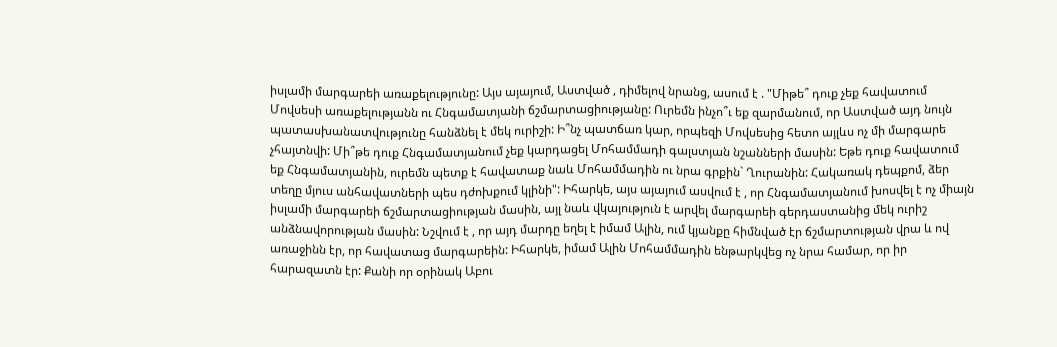իսլամի մարգարեի առաքելությունը: Այս այայում, Աստված , դիմելով նրանց, ասում է . "Միթե՞ դուք չեք հավատում Մովսեսի առաքելությանն ու Հնգամատյանի ճշմարտացիությանը: Ուրեմն ինչո՞ւ եք զարմանում, որ Աստված այդ նույն պատասխանատվությունը հանձնել է մեկ ուրիշի: Ի՞նչ պատճառ կար, որպեզի Մովսեսից հետո այլևս ոչ մի մարգարե չհայտնվի: Մի՞թե դուք Հնգամատյանում չեք կարդացել Մոհամմադի գալստյան նշանների մասին: Եթե դուք հավատում եք Հնգամատյանին, ուրեմն պետք է հավատաք նաև Մոհամմադին ու նրա գրքին` Ղուրանին: Հակառակ դեպքոմ, ձեր տեղը մյուս անհավատների պես դժոխքում կլինի": Իհարկե, այս այայում ասվում է , որ Հնգամատյանում խոսվել է ոչ միայն իսլամի մարգարեի ճշմարտացիության մասին, այլ նաև վկայություն է արվել մարգարեի գերդաստանից մեկ ուրիշ անձնավորության մասին: Նշվում է , որ այդ մարդը եղել է իմամ Ալին, ում կյանքը հիմնված էր ճշմարտության վրա և ով առաջինն էր, որ հավատաց մարգարեին: Իհարկե, իմամ Ալին Մոհամմադին ենթարկվեց ոչ նրա համար, որ իր հարազատն էր: Քանի որ օրինակ Աբու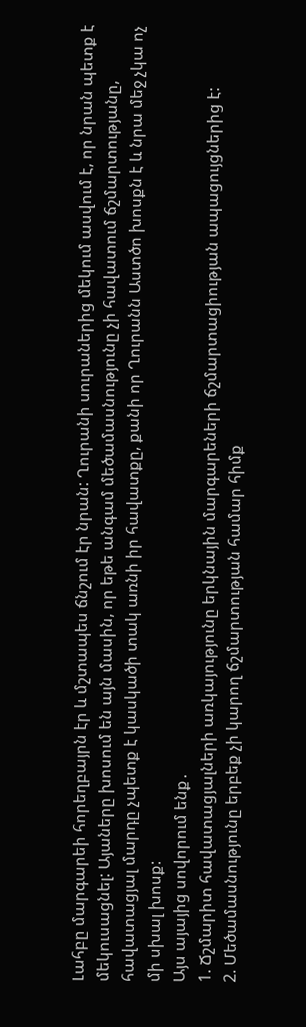Լահբը մարգարեի հորեղբայրն էր և մշտապես ճնշում էր նրան: Ղուրանի սուրաներից մեկում ասվում է, որ նրան պետք է մեկուսացնել: Այաները խոսում են այն մասին, որ եթե անգամ մեծամասնությունը չի հավատում ճշմարտությանը, հավատացյալ մարդը չպետք է կասկածի տակ առնի իր հավատքը, քանի որ Ղուրանն Աստծո խոսքն է և նրա մեջ չկա ոչ մի սխալ խոսք:
Այս այայից սովորում ենք․
1. Ճշմարիտ հավատացյալների առկայությունը երկնային մարգարեների ճշմարտացիության ապացույցներից է:
2. Մեծամասնությունը երբեք չի կարող ճշմարտության համար հիմք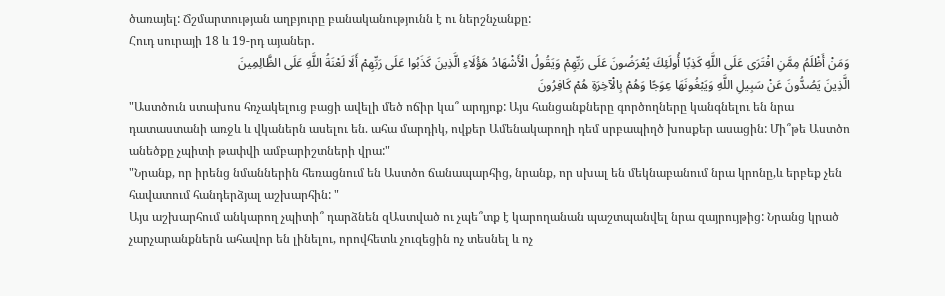ծառայել: Ճշմարտության աղբյուրը բանականությունն է ու ներշնչանքը:
Հուդ սուրայի 18 և 19-րդ այաներ․
وَمَنْ أَظْلَمُ مِمَّنِ افْتَرَى عَلَى اللَّهِ كَذِبًا أُولَئِكَ يُعْرَضُونَ عَلَى رَبِّهِمْ وَيَقُولُ الْأَشْهَادُ هَؤُلَاءِ الَّذِينَ كَذَبُوا عَلَى رَبِّهِمْ أَلَا لَعْنَةُ اللَّهِ عَلَى الظَّالِمِينَ
الَّذِينَ يَصُدُّونَ عَنْ سَبِيلِ اللَّهِ وَيَبْغُونَهَا عِوَجًا وَهُمْ بِالْآخِرَةِ هُمْ كَافِرُونَ
"Աստծուն ստախոս հռչակելուց բացի ավելի մեծ ոճիր կա՞ արդյոք: Այս հանցանքները գործողները կանգնելու են նրա դատաստանի առջև և վկաներն ասելու են. ահա մարդիկ, ովքեր Ամենակարողի դեմ սրբապիղծ խոսքեր ասացին: Մի՞թե Աստծո անեծքը չպիտի թափվի ամբարիշտների վրա:"
"Նրանք, որ իրենց նմաններին հեռացնում են Աստծո ճանապարհից, նրանք, որ սխալ են մեկնաբանում նրա կրոնը,և երբեք չեն հավատում հանդերձյալ աշխարհին: "
Այս աշխարհում անկարող չպիտի՞ դարձնեն զԱստված ու չպե՞տք է կարողանան պաշտպանվել նրա զայրույթից: Նրանց կրած չարչարանքներն ահավոր են լինելու, որովհետև չուզեցին ոչ տեսնել և ոչ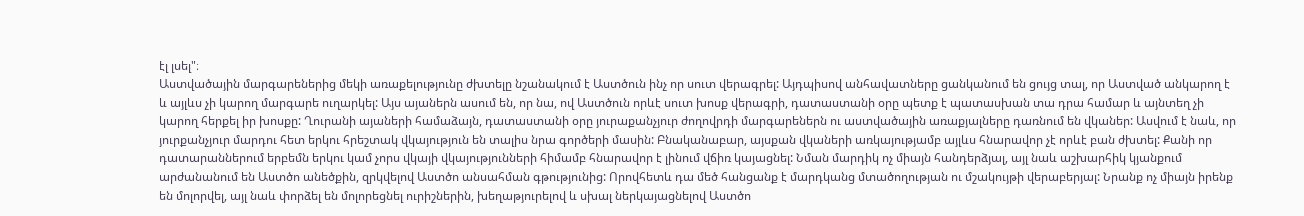էլ լսել"։
Աստվածային մարգարեներից մեկի առաքելությունը ժխտելը նշանակում է Աստծուն ինչ որ սուտ վերագրել: Այդպիսով անհավատները ցանկանում են ցույց տալ, որ Աստված անկարող է և այլևս չի կարող մարգարե ուղարկել: Այս այաներն ասում են, որ նա, ով Աստծուն որևէ սուտ խոսք վերագրի, դատաստանի օրը պետք է պատասխան տա դրա համար և այնտեղ չի կարող հերքել իր խոսքը: Ղուրանի այաների համաձայն, դատաստանի օրը յուրաքանչյուր ժողովրդի մարգարեներն ու աստվածային առաքյալները դառնում են վկաներ: Ասվում է նաև, որ յուրքանչյուր մարդու հետ երկու հրեշտակ վկայություն են տալիս նրա գործերի մասին: Բնականաբար, այսքան վկաների առկայությամբ այլևս հնարավոր չէ որևէ բան ժխտել: Քանի որ դատարաններում երբեմն երկու կամ չորս վկայի վկայությունների հիմամբ հնարավոր է լինում վճիռ կայացնել: Նման մարդիկ ոչ միայն հանդերձյալ, այլ նաև աշխարհիկ կյանքում արժանանում են Աստծո անեծքին, զրկվելով Աստծո անսահման գթությունից: Որովհետև դա մեծ հանցանք է մարդկանց մտածողության ու մշակույթի վերաբերյալ: Նրանք ոչ միայն իրենք են մոլորվել, այլ նաև փորձել են մոլորեցնել ուրիշներին, խեղաթյուրելով և սխալ ներկայացնելով Աստծո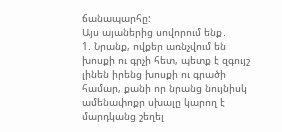ճանապարհը:
Այս այաներից սովորում ենք․
1. Նրանք, ովքեր առնչվում են խոսքի ու գրչի հետ, պետք է զգույշ լինեն իրենց խոսքի ու գրածի համար, քանի որ նրանց նույնիսկ ամենափոքր սխալը կարող է մարդկանց շեղել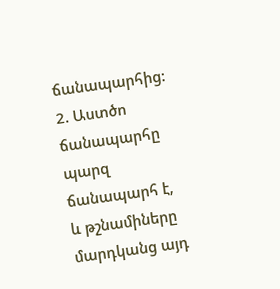ճանապարհից:
2. Աստծո ճանապարհը պարզ ճանապարհ է, և թշնամիները մարդկանց այդ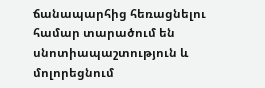ճանապարհից հեռացնելու համար տարածում են սնոտիապաշտություն և մոլորեցնում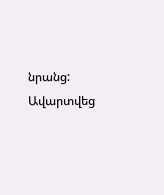նրանց:
Ավարտվեց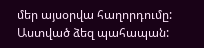մեր այսօրվա հաղորդումը: Աստված ձեզ պահապան: